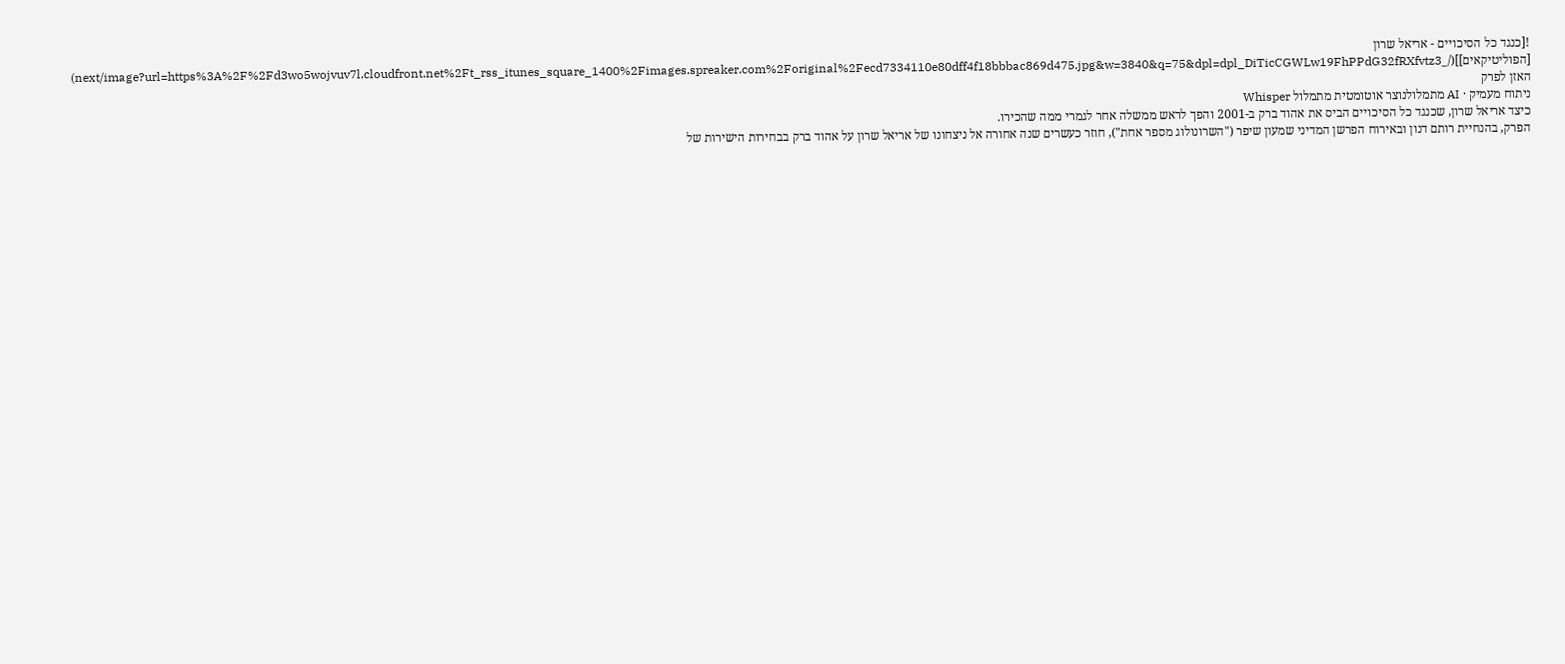![כנגד כל הסיכויים - אריאל שרון [הפוליטיקאים]](/_next/image?url=https%3A%2F%2Fd3wo5wojvuv7l.cloudfront.net%2Ft_rss_itunes_square_1400%2Fimages.spreaker.com%2Foriginal%2Fecd7334110e80dff4f18bbbac869d475.jpg&w=3840&q=75&dpl=dpl_DiTicCGWLw19FhPPdG32fRXfvtz3)
האזן לפרק
ניתוח מעמיק · AI מתמלולנוצר אוטומטית מתמלול Whisper
כיצד אריאל שרון, שכנגד כל הסיכויים הביס את אהוד ברק ב-2001 והפך לראש ממשלה אחר לגמרי ממה שהכירו.
הפרק, בהנחיית רותם דנון ובאירוח הפרשן המדיני שמעון שיפר ("השרונולוג מספר אחת"), חוזר כעשרים שנה אחורה אל ניצחונו של אריאל שרון על אהוד ברק בבחירות הישירות של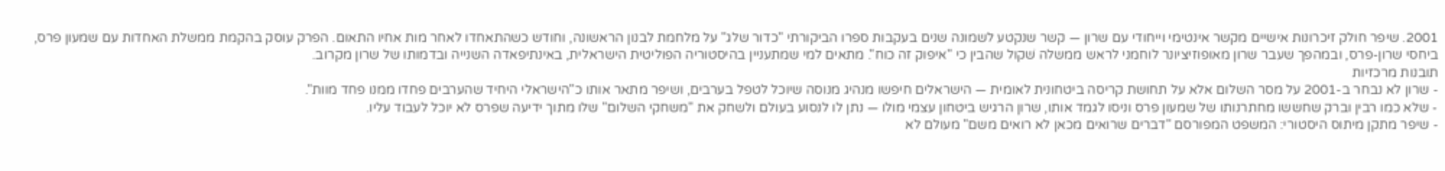2001. שיפר חולק זיכרונות אישיים מקשר אינטימי וייחודי עם שרון — קשר שנקטע לשמונה שנים בעקבות ספרו הביקורתי "כדור שלג" על מלחמת לבנון הראשונה, וחודש כשהתאחדו לאחר מות אחיו התאום. הפרק עוסק בהקמת ממשלת האחדות עם שמעון פרס, ביחסי שרון-פרס, ובמהפך שעבר שרון מאופוזיציונר לוחמני לראש ממשלה שׁקול שהבין כי "איפוק זה כוח". מתאים למי שמתעניין בהיסטוריה הפוליטית הישראלית, באינתיפאדה השנייה ובדמותו של שרון מקרוב.
תובנות מרכזיות
- שרון לא נבחר ב-2001 על מסר השלום אלא על תחושת קריסה ביטחונית לאומית — הישראלים חיפשו מנהיג מנוסה שיוכל לטפל בערבים, ושיפר מתאר אותו כ"הישראלי היחיד שהערבים פחדו ממנו פחד מוות".
- שלא כמו רבין וברק שחששו מחתרנותו של שמעון פרס וניסו לגמד אותו, שרון הרגיש ביטחון עצמי מולו — נתן לו לנסוע בעולם ולשחק את "משחקי השלום" שלו מתוך ידיעה שפרס לא יוכל לעבוד עליו.
- שיפר מתקן מיתוס היסטורי: המשפט המפורסם "דברים שרואים מכאן לא רואים משם" מעולם לא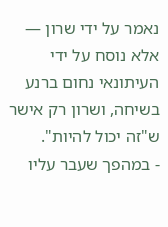נאמר על ידי שרון — אלא נוסח על ידי העיתונאי נחום ברנע בשיחה, ושרון רק אישר ש"זה יכול להיות".
- במהפך שעבר עליו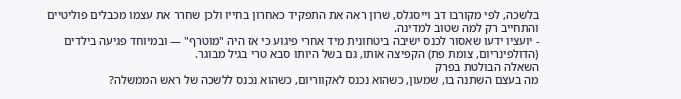בלשכה, לפי מקורבו דב וייסגלס, שרון ראה את התפקיד כאחרון בחייו ולכן שחרר את עצמו מכבלים פוליטיים והתחייב רק למה שטוב למדינה.
- יועציו ידעו שאסור לכנס ישיבה ביטחונית מיד אחרי פיגוע כי אז היה "מוטרף" — ובמיוחד פגיעה בילדים (הדולפינריום, צומת פת) הקפיצה אותו, גם בשל היותו סבא טרי בגיל מבוגר.
השאלה הבולטת בפרק
מה בעצם השתנה בו, שמעון, כשהוא נכנס לאקווריום, כשהוא נכנס ללשכה של ראש הממשלה?